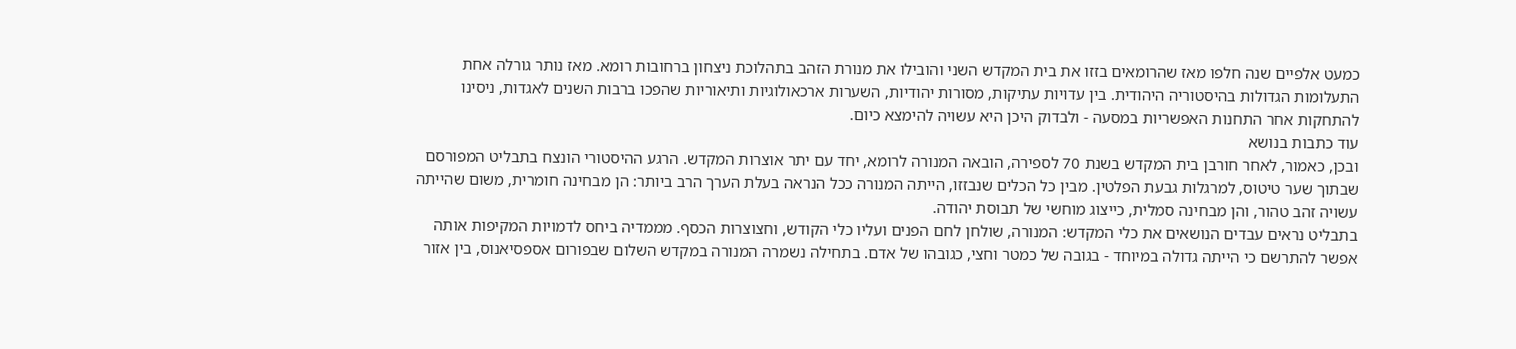כמעט אלפיים שנה חלפו מאז שהרומאים בזזו את בית המקדש השני והובילו את מנורת הזהב בתהלוכת ניצחון ברחובות רומא. מאז נותר גורלה אחת התעלומות הגדולות בהיסטוריה היהודית. בין עדויות עתיקות, מסורות יהודיות, השערות ארכאולוגיות ותיאוריות שהפכו ברבות השנים לאגדות, ניסינו להתחקות אחר התחנות האפשריות במסעה - ולבדוק היכן היא עשויה להימצא כיום.
עוד כתבות בנושא
ובכן, כאמור, לאחר חורבן בית המקדש בשנת 70 לספירה, הובאה המנורה לרומא, יחד עם יתר אוצרות המקדש. הרגע ההיסטורי הונצח בתבליט המפורסם שבתוך שער טיטוס, למרגלות גבעת הפלטין. מבין כל הכלים שנבזזו, הייתה המנורה ככל הנראה בעלת הערך הרב ביותר: הן מבחינה חומרית, משום שהייתה עשויה זהב טהור, והן מבחינה סמלית, כייצוג מוחשי של תבוסת יהודה.
בתבליט נראים עבדים הנושאים את כלי המקדש: המנורה, שולחן לחם הפנים ועליו כלי הקודש, וחצוצרות הכסף. מממדיה ביחס לדמויות המקיפות אותה אפשר להתרשם כי הייתה גדולה במיוחד - בגובה של כמטר וחצי, כגובהו של אדם. בתחילה נשמרה המנורה במקדש השלום שבפורום אספסיאנוס, בין אזור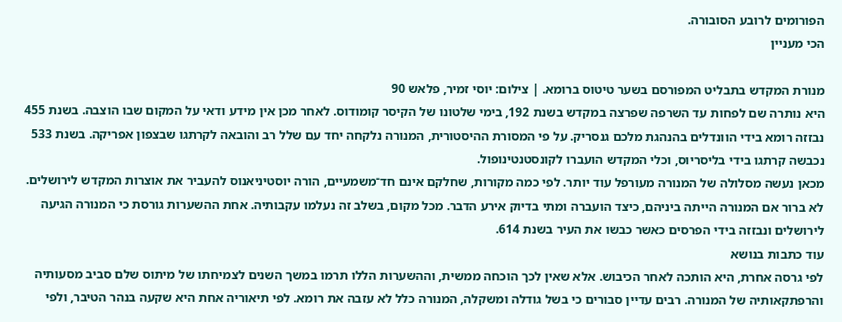הפורומים לרובע הסובורה.
הכי מעניין

מנורת המקדש בתבליט המפורסם בשער טיטוס ברומא. | צילום: יוסי זמיר, פלאש 90
היא נותרה שם לפחות עד השרפה שפרצה במקדש בשנת 192, בימי שלטונו של הקיסר קומודוס. לאחר מכן אין מידע ודאי על המקום שבו הוצבה. בשנת 455 נבזזה רומא בידי הוונדלים בהנהגת מלכם גנסריק. על פי המסורת ההיסטורית, המנורה נלקחה יחד עם שלל רב והובאה לקרתגו שבצפון אפריקה. בשנת 533 נכבשה קרתגו בידי בליסריוס, וכלי המקדש הועברו לקונסטנטינופול.
מכאן נעשה מסלולה של המנורה מעורפל עוד יותר. לפי כמה מקורות, שחלקם אינם חד־משמעיים, הורה יוסטיניאנוס להעביר את אוצרות המקדש לירושלים. לא ברור אם המנורה הייתה ביניהם, כיצד הועברה ומתי בדיוק אירע הדבר. מכל מקום, בשלב זה נעלמו עקבותיה. אחת ההשערות גורסת כי המנורה הגיעה לירושלים ונבזזה בידי הפרסים כאשר כבשו את העיר בשנת 614.
עוד כתבות בנושא
לפי גרסה אחרת, היא הותכה לאחר הכיבוש. אלא שאין לכך הוכחה ממשית, וההשערות הללו תרמו במשך השנים לצמיחתו של מיתוס שלם סביב מסעותיה והרפתקאותיה של המנורה. רבים עדיין סבורים כי בשל גודלה ומשקלה, המנורה כלל לא עזבה את רומא. לפי תיאוריה אחת היא שקעה בנהר הטיבר, ולפי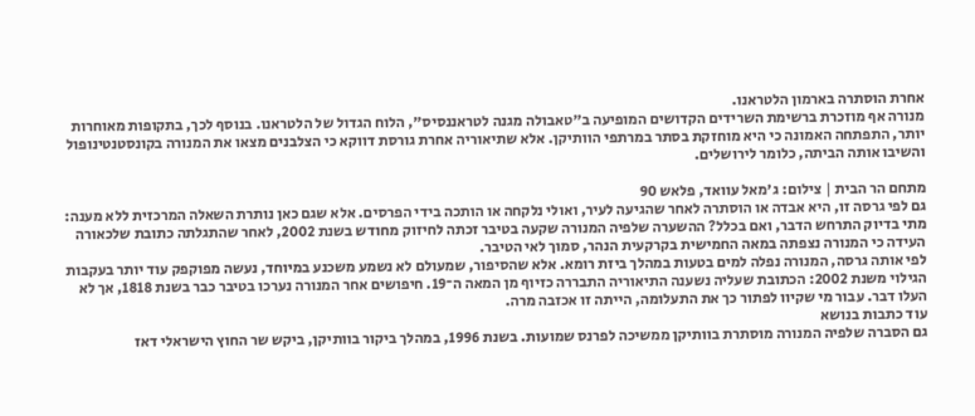אחרת הוסתרה בארמון הלטראנו.
מנורה אף מוזכרת ברשימת השרידים הקדושים המופיעה ב"טאבולה מגנה לטראננסיס", הלוח הגדול של הלטראנו. בנוסף לכך, בתקופות מאוחרות יותר, התפתחה האמונה כי היא מוחזקת בסתר במרתפי הוותיקן. אלא שתיאוריה אחרת גורסת דווקא כי הצלבנים מצאו את המנורה בקונסטנטינופול והשיבו אותה הביתה, כלומר לירושלים.

מתחם הר הבית | צילום: ג'מאל עוואד, פלאש 90
גם לפי גרסה זו, היא אבדה או הוסתרה לאחר שהגיעה לעיר, ואולי נלקחה או הותכה בידי הפרסים. אלא שגם כאן נותרת השאלה המרכזית ללא מענה: מתי בדיוק התרחש הדבר, ואם בכלל? ההשערה שלפיה המנורה שקעה בטיבר זכתה לחיזוק מחודש בשנת 2002, לאחר שהתגלתה כתובת שלכאורה העידה כי המנורה נצפתה במאה החמישית בקרקעית הנהר, סמוך לאי הטיבר.
לפי אותה גרסה, המנורה נפלה למים בטעות במהלך ביזת רומא. אלא שהסיפור, שמעולם לא נשמע משכנע במיוחד, נעשה מפוקפק עוד יותר בעקבות הגילוי משנת 2002: הכתובת שעליה נשענה התיאוריה התבררה כזיוף מן המאה ה־19. חיפושים אחר המנורה נערכו בטיבר כבר בשנת 1818, אך לא העלו דבר. עבור מי שקיוו לפתור כך את התעלומה, הייתה זו אכזבה מרה.
עוד כתבות בנושא
גם הסברה שלפיה המנורה מוסתרת בוותיקן ממשיכה לפרנס שמועות. בשנת 1996, במהלך ביקור בוותיקן, ביקש שר החוץ הישראלי דאז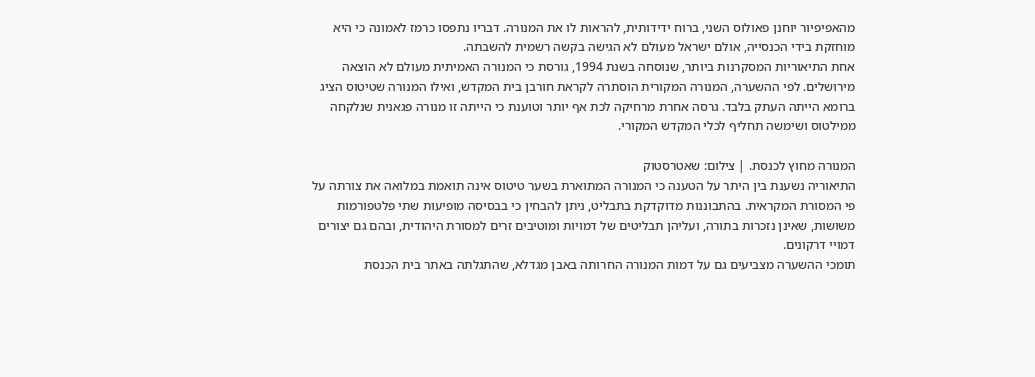מהאפיפיור יוחנן פאולוס השני, ברוח ידידותית, להראות לו את המנורה. דבריו נתפסו כרמז לאמונה כי היא מוחזקת בידי הכנסייה, אולם ישראל מעולם לא הגישה בקשה רשמית להשבתה.
אחת התיאוריות המסקרנות ביותר, שנוסחה בשנת 1994, גורסת כי המנורה האמיתית מעולם לא הוצאה מירושלים. לפי ההשערה, המנורה המקורית הוסתרה לקראת חורבן בית המקדש, ואילו המנורה שטיטוס הציג ברומא הייתה העתק בלבד. גרסה אחרת מרחיקה לכת אף יותר וטוענת כי הייתה זו מנורה פגאנית שנלקחה ממילטוס ושימשה תחליף לכלי המקדש המקורי.

המנורה מחוץ לכנסת. | צילום: שאטרסטוק
התיאוריה נשענת בין היתר על הטענה כי המנורה המתוארת בשער טיטוס אינה תואמת במלואה את צורתה על פי המסורת המקראית. בהתבוננות מדוקדקת בתבליט, ניתן להבחין כי בבסיסה מופיעות שתי פלטפורמות משושות, שאינן נזכרות בתורה, ועליהן תבליטים של דמויות ומוטיבים זרים למסורת היהודית, ובהם גם יצורים דמויי דרקונים.
תומכי ההשערה מצביעים גם על דמות המנורה החרותה באבן מגדלא, שהתגלתה באתר בית הכנסת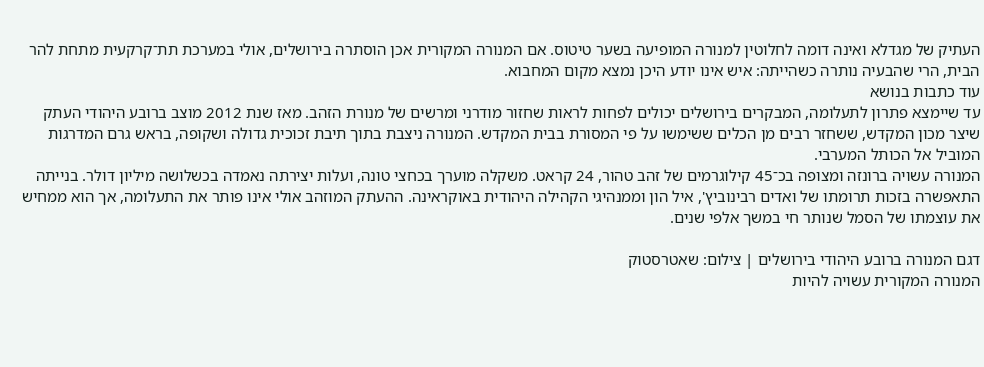העתיק של מגדלא ואינה דומה לחלוטין למנורה המופיעה בשער טיטוס. אם המנורה המקורית אכן הוסתרה בירושלים, אולי במערכת תת־קרקעית מתחת להר הבית, הרי שהבעיה נותרה כשהייתה: איש אינו יודע היכן נמצא מקום המחבוא.
עוד כתבות בנושא
עד שיימצא פתרון לתעלומה, המבקרים בירושלים יכולים לפחות לראות שחזור מודרני ומרשים של מנורת הזהב. מאז שנת 2012 מוצב ברובע היהודי העתק שיצר מכון המקדש, ששחזר רבים מן הכלים ששימשו על פי המסורת בבית המקדש. המנורה ניצבת בתוך תיבת זכוכית גדולה ושקופה, בראש גרם המדרגות המוביל אל הכותל המערבי.
המנורה עשויה ברונזה ומצופה בכ־45 קילוגרמים של זהב טהור, 24 קראט. משקלה מוערך בכחצי טונה, ועלות יצירתה נאמדה בכשלושה מיליון דולר. בנייתה התאפשרה בזכות תרומתו של ואדים רבינוביץ', איל הון וממנהיגי הקהילה היהודית באוקראינה. ההעתק המוזהב אולי אינו פותר את התעלומה, אך הוא ממחיש את עוצמתו של הסמל שנותר חי במשך אלפי שנים.

דגם המנורה ברובע היהודי בירושלים | צילום: שאטרסטוק
המנורה המקורית עשויה להיות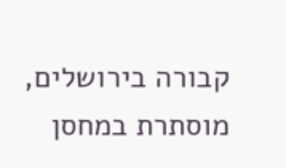קבורה בירושלים, מוסתרת במחסן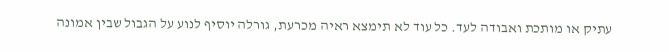עתיק או מותכת ואבודה לעד. כל עוד לא תימצא ראיה מכרעת, גורלה יוסיף לנוע על הגבול שבין אמונה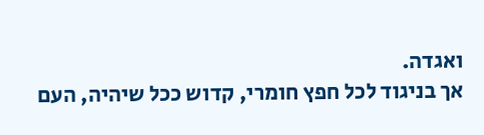ואגדה.
אך בניגוד לכל חפץ חומרי, קדוש ככל שיהיה, העם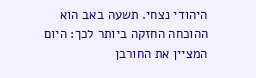היהודי נצחי. תשעה באב הוא ההוכחה החזקה ביותר לכך: היום המציין את החורבן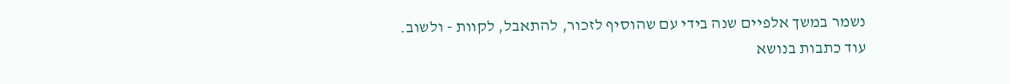נשמר במשך אלפיים שנה בידי עם שהוסיף לזכור, להתאבל, לקוות - ולשוב.
עוד כתבות בנושא